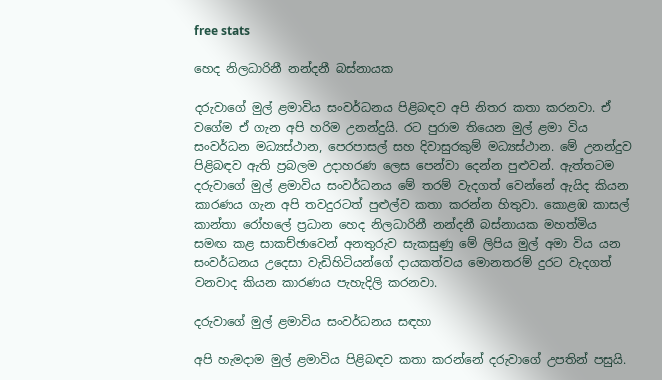free stats

හෙද නිලධාරිනී නන්දනී බස්නායක

දරුවාගේ මුල් ළමාවිය සංවර්ධනය පිළිබඳව අපි නිතර කතා කරනවා. ඒ වගේම ඒ ගැන අපි හරිම උනන්දුයි. රට පුරාම තියෙන මුල් ළමා විය සංවර්ධන මධ්‍යස්ථාන, පෙරපාසල් සහ දිවාසුරකුම් මධ්‍යස්ථාන. මේ උනන්දුව පිළිබඳව ඇති ප්‍රබලම උදාහරණ ලෙස පෙන්වා දෙන්න පුළුවන්. ඇත්තටම දරුවාගේ මුල් ළමාවිය සංවර්ධනය මේ තරම් වැදගත් වෙන්නේ ඇයිද කියන කාරණය ගැන අපි තවදුරටත් පුළුල්ව කතා කරන්න හිතුවා. කොළඹ කාසල් කාන්තා රෝහලේ ප්‍රධාන හෙද නිලධාරිනී නන්දනී බස්නායක මහත්මිය සමඟ කළ සාකච්ඡාවෙන් අනතුරුව සැකසුණු මේ ලිපිය මුල් අමා විය යන සංවර්ධනය උදෙසා වැඩිහිටියන්ගේ දායකත්වය මොනතරම් දුරට වැදගත් වනවාද කියන කාරණය පැහැදිලි කරනවා.

දරුවාගේ මුල් ළමාවිය සංවර්ධනය සඳහා

අපි හැමදාම මුල් ළමාවිය පිළිබඳව කතා කරන්නේ දරුවාගේ උපතින් පසුයි.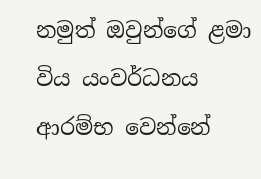නමුත් ඔවුන්ගේ ළමා විය යංවර්ධනය ආරම්භ වෙන්නේ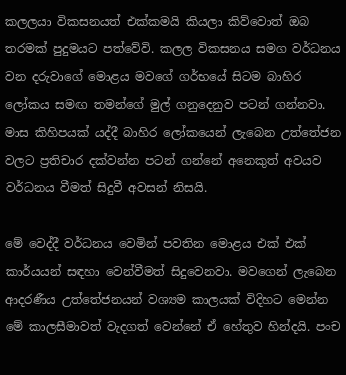කලලයා විකසනයත් එක්කමයි කියලා කිව්වොත් ඔබ තරමක් පුදුමයට පත්වේවි. කලල විකසනය සමග වර්ධනය වන දරුවාගේ මොළය මවගේ ගර්භයේ සිටම බාහිර ලෝකය සමඟ තමන්ගේ මුල් ගනුදෙනුව පටන් ගන්නවා. මාස කිහිපයක් යද්දී බාහිර ලෝකයෙන් ලැබෙන උත්තේජන වලට ප්‍රතිචාර දක්වන්න පටන් ගන්නේ අනෙකුත් අවයව වර්ධනය වීමත් සිදුවී අවසන් නිසයි.

මේ වෙද්දී වර්ධනය වෙමින් පවතින මොළය එක් එක් කාර්යයන් සඳහා වෙන්වීමත් සිදුවෙනවා. මවගෙන් ලැබෙන ආදරණීය උත්තේජනයන් වශ්‍යම කාලයක් විදිහට මෙන්න මේ කාලසීමාවත් වැදගත් වෙන්නේ ඒ හේතුව හින්දයි. පංච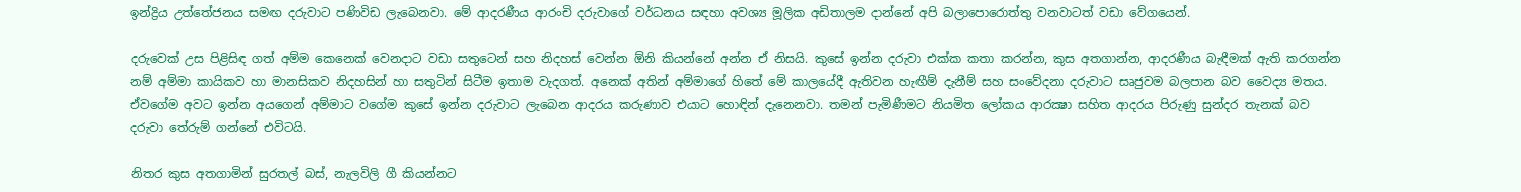ඉන්ද්‍රිය උත්තේජනය සමඟ දරුවාට පණිවිඩ ලැබෙනවා. මේ ආදරණීය ආරංචි දරුවාගේ වර්ධනය සඳහා අවශ්‍ය මූලික අඩිතාලම දාන්නේ අපි බලාපොරොත්තු වනවාටත් වඩා වේගයෙන්.

දරුවෙක් උස පිළිසිඳ ගත් අම්ම කෙනෙක් වෙනදාට වඩා සතුටෙන් සහ නිදහස් වෙන්න ඕනි කියන්නේ අන්න ඒ නිසයි. කුසේ ඉන්න දරුවා එක්ක කතා කරන්න, කුස අතගාන්න, ආදරණීය බැඳීමක් ඇති කරගන්න නම් අම්මා කායිකව හා මානසිකව නිදහසින් හා සතුටින් සිටීම ඉතාම වැදගත්. අනෙක් අතින් අම්මාගේ හිතේ මේ කාලයේදී ඇතිවන හැඟීම් දැනීම් සහ සංවේදනා දරුවාට සෘජුවම බලපාන බව වෛද්‍ය මතය. ඒවගේම අවට ඉන්න අයගෙන් අම්මාට වගේම කුසේ ඉන්න දරුවාට ලැබෙන ආදරය කරුණාව එයාට හොඳින් දැනෙනවා. තමන් පැමිණීමට නියමිත ලෝකය ආරක්‍ෂා සහිත ආදරය පිරුණු සුන්දර තැනක් බව දරුවා තේරුම් ගන්නේ එවිටයි.

නිතර කුස අතගාමින් සුරතල් බස්, නැලවිලි ගී කියන්නට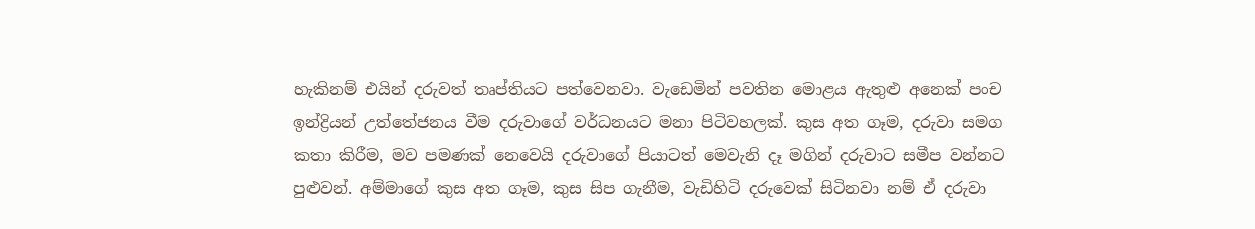හැකිනම් එයින් දරුවත් තෘප්තියට පත්වෙනවා. වැඩෙමින් පවතින මොළය ඇතුළු අනෙක් පංච ඉන්ද්‍රියන් උත්තේජනය වීම දරුවාගේ වර්ධනයට මනා පිටිවහලක්. කුස අත ගෑම, දරුවා සමග කතා කිරීම, මව පමණක් නෙවෙයි දරුවාගේ පියාටත් මෙවැනි දෑ මගින් දරුවාට සමීප වන්නට පුළුවන්. අම්මාගේ කුස අත ගෑම, කුස සිප ගැනීම, වැඩිහිටි දරුවෙක් සිටිනවා නම් ඒ දරුවා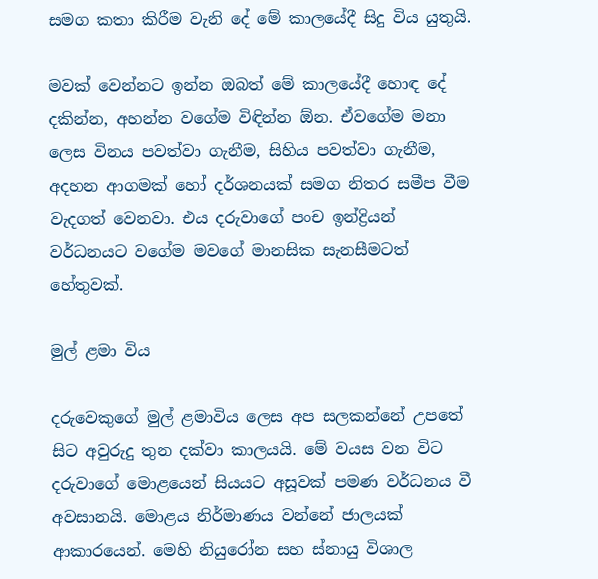සමග කතා කිරීම වැනි දේ මේ කාලයේදී සිදු විය යුතුයි.

මවක් වෙන්නට ඉන්න ඔබත් මේ කාලයේදී හොඳ දේ දකින්න, අහන්න වගේම විඳින්න ඕන. ඒවගේම මනා ලෙස විනය පවත්වා ගැනීම, සිහිය පවත්වා ගැනීම, අදහන ආගමක් හෝ දර්ශනයක් සමග නිතර සමීප වීම වැදගත් වෙනවා. එය දරුවාගේ පංච ඉන්ද්‍රියන් වර්ධනයට වගේම මවගේ මානසික සැනසීමටත් හේතුවක්.

මුල් ළමා විය

දරුවෙකුගේ මුල් ළමාවිය ලෙස අප සලකන්නේ උපතේ සිට අවුරුදු තුන දක්වා කාලයයි. මේ වයස වන විට දරුවාගේ මොළයෙන් සියයට අසූවක් පමණ වර්ධනය වී අවසානයි. මොළය නිර්මාණය වන්නේ ජාලයක් ආකාරයෙන්. මෙහි නියුරෝන සහ ස්නායු විශාල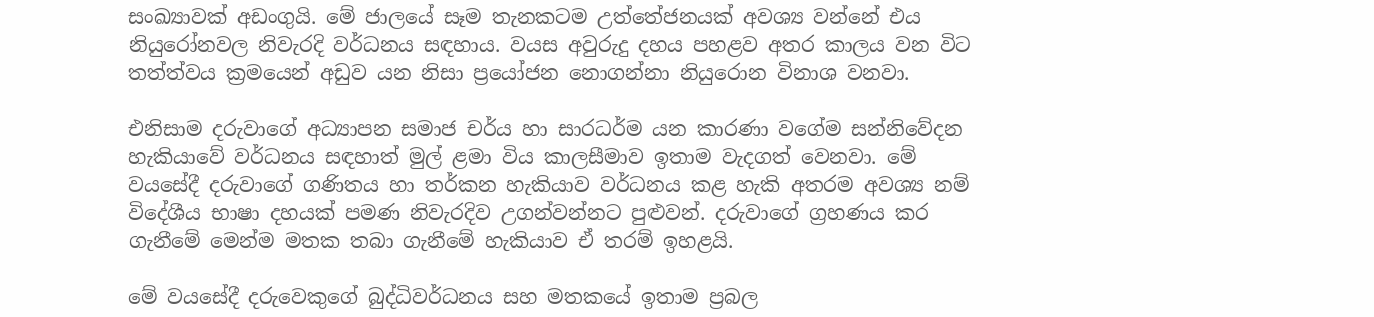සංඛ්‍යාවක් අඩංගුයි. මේ ජාලයේ සෑම තැනකටම උත්තේජනයක් අවශ්‍ය වන්නේ එය නියුරෝනවල නිවැරදි වර්ධනය සඳහාය. වයස අවුරුදු දහය පහළව අතර කාලය වන විට තත්ත්වය ක්‍රමයෙන් අඩුව යන නිසා ප්‍රයෝජන නොගන්නා නියුරොන විනාශ වනවා.

එනිසාම දරුවාගේ අධ්‍යාපන සමාජ චර්ය හා සාරධර්ම යන කාරණා වගේම සන්නිවේදන හැකියාවේ වර්ධනය සඳහාත් මුල් ළමා විය කාලසීමාව ඉතාම වැදගත් වෙනවා. මේ වයසේදී දරුවාගේ ගණිතය හා තර්කන හැකියාව වර්ධනය කළ හැකි අතරම අවශ්‍ය නම් විදේශීය භාෂා දහයක් පමණ නිවැරදිව උගන්වන්නට පුළුවන්. දරුවාගේ ග්‍රහණය කර ගැනීමේ මෙන්ම මතක තබා ගැනීමේ හැකියාව ඒ තරම් ඉහළයි.

මේ වයසේදී දරුවෙකුගේ බුද්ධිවර්ධනය සහ මතකයේ ඉතාම ප්‍රබල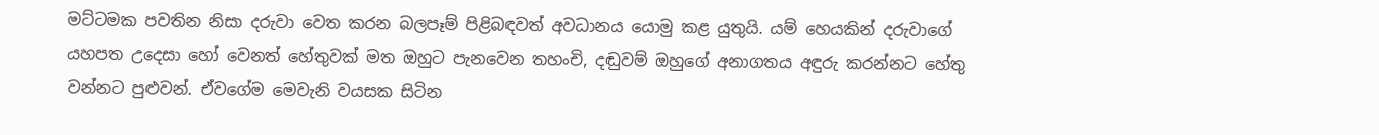මට්ටමක පවතින නිසා දරුවා වෙත කරන බලපෑම් පිළිබඳවත් අවධානය යොමු කළ යුතුයි. යම් හෙයකින් දරුවාගේ යහපත උදෙසා හෝ වෙනත් හේතුවක් මත ඔහුට පැනවෙන තහංචි, දඬුවම් ඔහුගේ අනාගතය අඳුරු කරන්නට හේතු වන්නට පුළුවන්. ඒවගේම මෙවැනි වයසක සිටින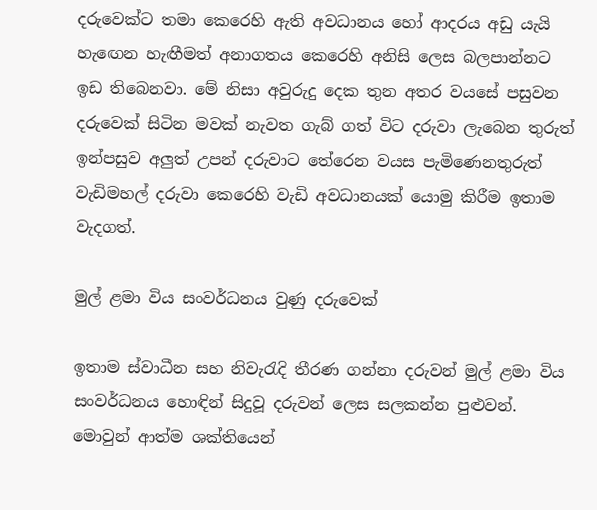දරුවෙක්ට තමා කෙරෙහි ඇති අවධානය හෝ ආදරය අඩු යැයි හැඟෙන හැඟීමත් අනාගතය කෙරෙහි අනිසි ලෙස බලපාන්නට ඉඩ තිබෙනවා. මේ නිසා අවුරුදු දෙක තුන අතර වයසේ පසුවන දරුවෙක් සිටින මවක් නැවත ගැබ් ගත් විට දරුවා ලැබෙන තුරුත් ඉන්පසුව අලුත් උපන් දරුවාට තේරෙන වයස පැමිණෙනතුරුත් වැඩිමහල් දරුවා කෙරෙහි වැඩි අවධානයක් යොමු කිරීම ඉතාම වැදගත්.

මුල් ළමා විය සංවර්ධනය වුණු දරුවෙක්

ඉතාම ස්වාධීන සහ නිවැරැදි තීරණ ගන්නා දරුවන් මුල් ළමා විය සංවර්ධනය හොඳින් සිදුවූ දරුවන් ලෙස සලකන්න පුළුවන්. මොවුන් ආත්ම ශක්තියෙන්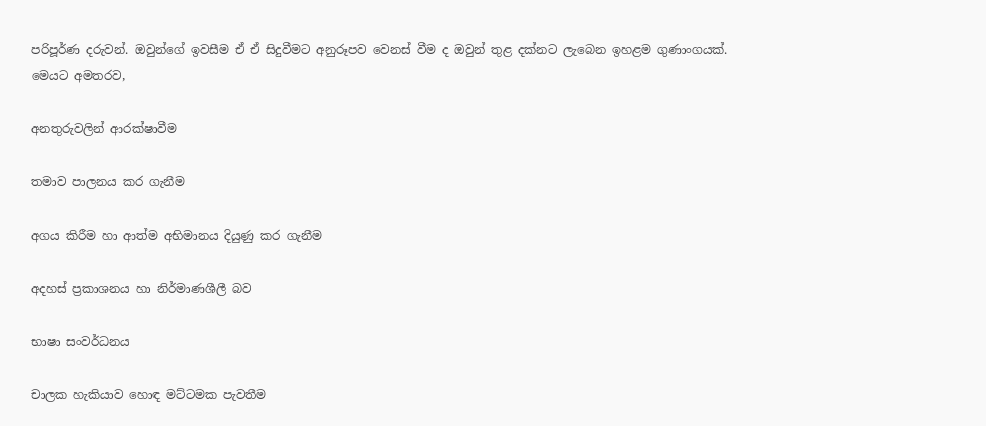පරිපූර්ණ දරුවන්. ඔවුන්ගේ ඉවසීම ඒ ඒ සිදුවීමට අනුරූපව වෙනස් වීම ද ඔවුන් තුළ දක්නට ලැබෙන ඉහළම ගුණාංගයක්. මෙයට අමතරව,

අනතුරුවලින් ආරක්ෂාවීම

තමාව පාලනය කර ගැනීම

අගය කිරීම හා ආත්ම අභිමානය දියුණු කර ගැනීම

අදහස් ප්‍රකාශනය හා නිර්මාණශීලී බව

භාෂා සංවර්ධනය

චාලක හැකියාව හොඳ මට්ටමක පැවතීම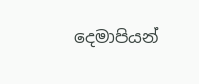දෙමාපියන්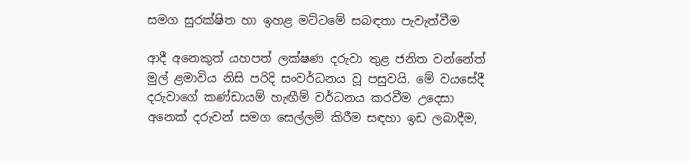සමග සුරක්ෂිත හා ඉහළ මට්ටමේ සබඳතා පැවැත්වීම

ආදී අනෙකුත් යහපත් ලක්ෂණ දරුවා තුළ ජනිත වන්නේත් මුල් ළමාවිය නිසි පරිදි සංවර්ධනය වූ පසුවයි. මේ වයසේදී දරුවාගේ කණ්ඩායම් හැඟීම් වර්ධනය කරවීම උදෙසා අනෙක් දරුවන් සමග සෙල්ලම් කිරීම සඳහා ඉඩ ලබාදීම,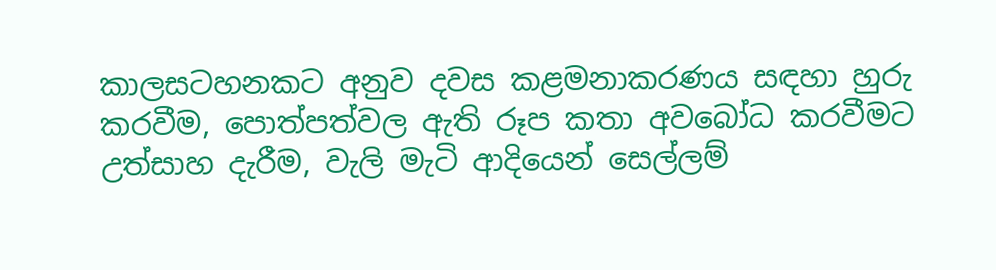කාලසටහනකට අනුව දවස කළමනාකරණය සඳහා හුරු කරවීම, පොත්පත්වල ඇති රූප කතා අවබෝධ කරවීමට උත්සාහ දැරීම, වැලි මැටි ආදියෙන් සෙල්ලම්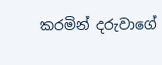කරමින් දරුවාගේ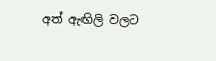අත් ඇඟිලි වලට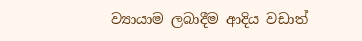ව්‍යායාම ලබාදීම ආදිය වඩාත්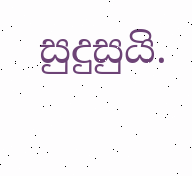සුදුසුයි.